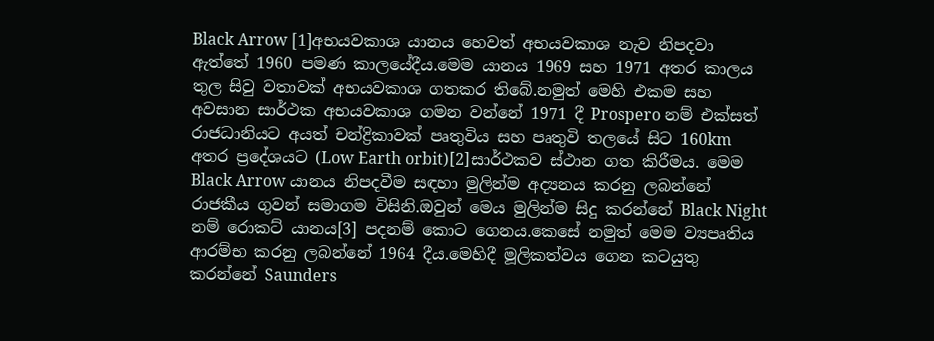Black Arrow [1]අභයවකාශ යානය හෙවත් අභයවකාශ නැව නිපදවා ඇත්තේ 1960 පමණ කාලයේදීය.මෙම යානය 1969 සහ 1971 අතර කාලය තුල සිවු වතාවක් අභයවකාශ ගතකර තිබේ.නමුත් මෙහි එකම සහ අවසාන සාර්ථක අභයවකාශ ගමන වන්නේ 1971 දී Prospero නම් එක්සත් රාජධානියට අයත් චන්ද්‍රිකාවක් පෘතුවිය සහ පෘතුවි තලයේ සිට 160km අතර ප්‍රදේශයට (Low Earth orbit)[2]සාර්ථකව ස්ථාන ගත කිරීමය. මෙම Black Arrow යානය නිපදවීම සඳහා මුලින්ම අද්‍යනය කරනු ලබන්නේ රාජකීය ගුවන් සමාගම විසිනි.ඔවුන් මෙය මුලින්ම සිදු කරන්නේ Black Night නම් රොකට් යානය[3] පදනම් කොට ගෙනය.කෙසේ නමුත් මෙම ව්‍යපෘතිය ආරම්භ කරනු ලබන්නේ 1964 දීය.මෙහිදී මූලිකත්වය ගෙන කටයුතු කරන්නේ Saunders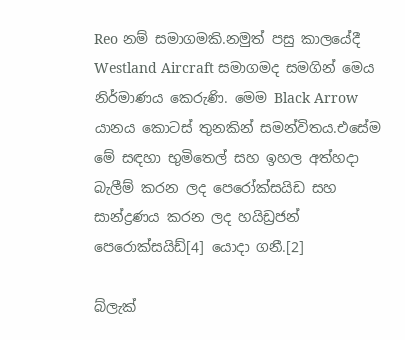Reo නම් සමාගමකි.නමුත් පසු කාලයේදී Westland Aircraft සමාගමද සමගින් මෙය නිර්මාණය කෙරුණි. මෙම Black Arrow යානය කොටස් තුනකින් සමන්විතය.එසේම මේ සඳහා භුමිතෙල් සහ ඉහල අත්හදා බැලීම් කරන ලද පෙරෝක්සයිඩ සහ සාන්ද්‍රණය කරන ලද හයිඩ්‍රජන් පෙරොක්සයිඩ්[4] යොදා ගනී.[2]

බ්ලැක්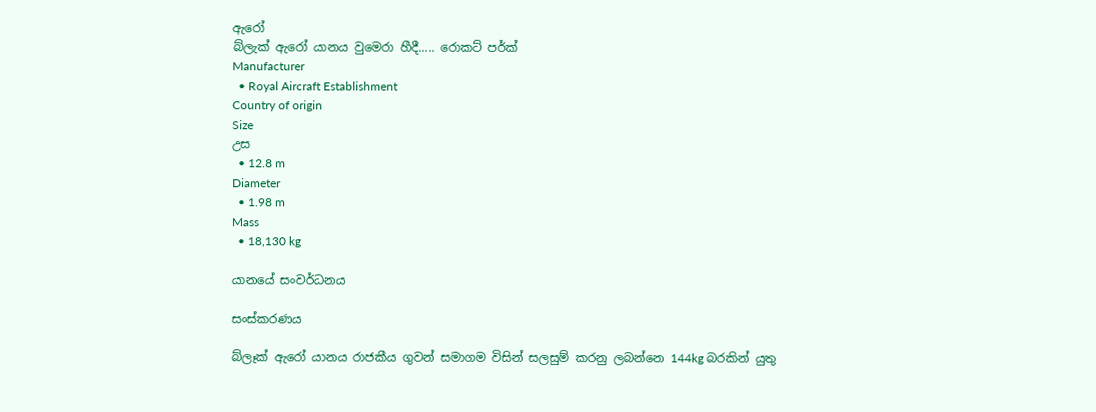ඇරෝ
බ්ලැක් ඇරෝ යානය වුමෙරා හීදී..... රොකට් පර්ක්
Manufacturer
  • Royal Aircraft Establishment
Country of origin
Size
උස
  • 12.8 m
Diameter
  • 1.98 m
Mass
  • 18,130 kg

යානයේ සංවර්ධනය

සංස්කරණය

බ්ලෑක් ඇරෝ යානය රාජකීය ගුවන් සමාගම විසින් සලසුම් කරනු ලබන්නෙ 144kg බරකින් යුතු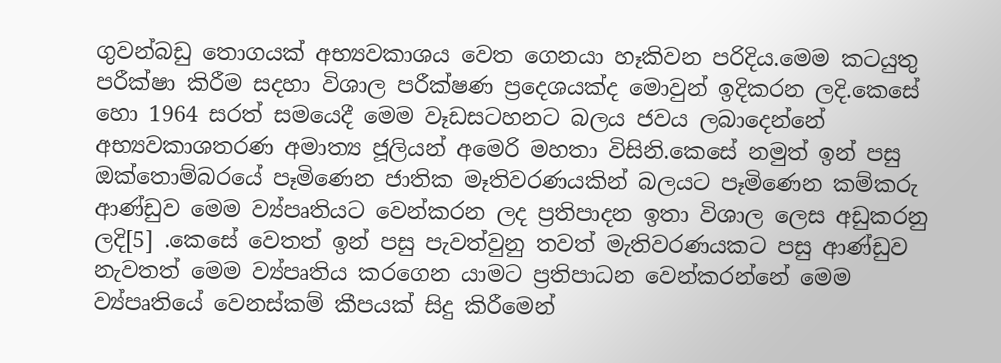ගුවන්බඩු තොගයක් අභ්‍යවකාශය වෙත ගෙනයා හෑකිවන පරිදිය.මෙම කටයුතු පරීක්ෂා කිරීම සදහා විශාල පරීක්ෂණ ප්‍රදෙශයක්ද මොවුන් ඉදිකරන ලදි.කෙසේ හො 1964 සරත් සමයෙදී මෙම වෑඩසටහනට බලය ජවය ලබාදෙන්නේ අභ්‍යවකාශතරණ අමාත්‍ය ජූලියන් අමෙරි මහතා විසිනි.කෙසේ නමුත් ඉන් පසු ඔක්තොම්බරයේ පෑමිණෙන ජාතික මෑතිවරණයකින් බලයට පෑමිණෙන කම්කරු ආණ්ඩුව මෙම ව්‍ය්පෘතියට වෙන්කරන ලද ප්‍රතිපාදන ඉතා විශාල ලෙස අඩුකරනු ලදි[5] .කෙසේ වෙතත් ඉන් පසු පැවත්වුනු තවත් මැතිවරණයකට පසු ආණ්ඩුව නැවතත් මෙම ව්‍ය්පෘතිය කරගෙන යාමට ප්‍රතිපාධන වෙන්කරන්නේ මෙම ව්‍ය්පෘතියේ වෙනස්කම් කීපයක් සිදු කිරීමෙන්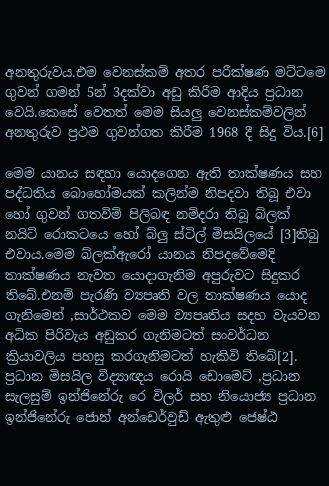අනතුරුවය.එම වෙනස්කම් අතර පරීක්ෂණ මට්ටමෙ ගුවන් ගමන් 5න් 3දක්වා අඩු කිරීම ආදිය ප්‍රධාන වෙයි.කෙසේ වෙතත් මෙම සියලු වෙනස්කම්වලින් අනතුරුව ප්‍රථම ගුවන්ගත කිරීම 1968 දී සිදු විය.[6]

මෙම යානය සඳහා යොදගෙන ඇති තාක්ෂණය සහ පද්ධතිය බොහෝමයක් කලින්ම නිපදවා තිබූ එවා හෝ ගුවන් ගතවිම් පිලිබඳ නම්දරා තිබූ බ්ලක් නයිට් රොකටයෙ හෝ බ්ලු ස්ටිල් මිසයිලයේ [3]තිබු එවාය.මෙම බ්ලක්ඇරෝ යානය නිපදවේමෙදි තාක්ෂණය නැවත යොදාගැනිම අපුරුවට සිදුකර තිබේ.එනම් පැරණි ව්‍යපෘති වල තාක්ෂණය යොද ගැනිමෙන් ,සාර්ථකව මෙම ව්‍යපෘතිය සදහ වැයවන අධික පිරිවැය අඩුකර ගැනිමටත් සංවර්ධන ක්‍රියාවලිය පහසු කරගැනිමටත් හැකිවි තිබේ[2]. ප්‍රධාන මිසයිල විද්‍යාඥය රොයි ඩොමෙට් ,ප්‍රධාන සැලසුම් ඉන්ජිනේරු රෙ විලර් සහ නියොජ්‍ය ප්‍රධාන ඉන්ජිනේරු ජොන් අන්ඩෙර්වුඩ් ඇතුළු ජෙෂ්ඨ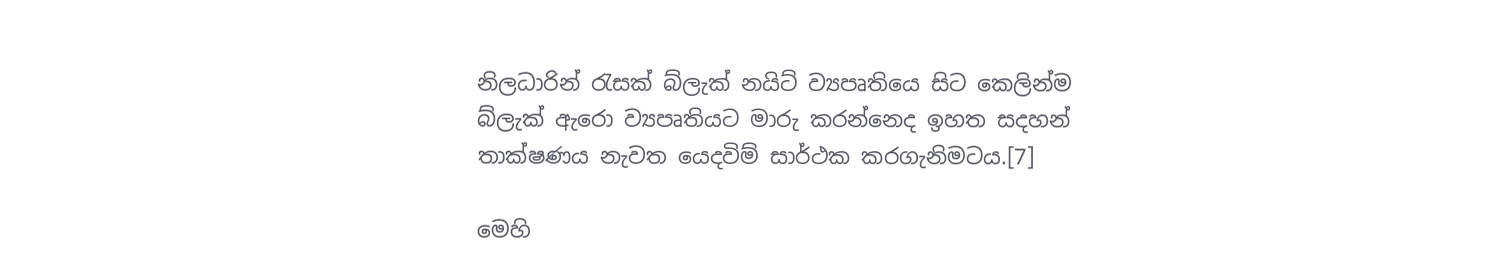නිලධාරින් රැසක් බ්ලැක් නයිට් ව්‍යපෘතියෙ සිට කෙලින්ම බ්ලැක් ඇරො ව්‍යපෘතියට මාරු කරන්නෙද ඉහත සදහන් තාක්ෂණය නැවත යෙදවිම් සාර්ථක කරගැනිමටය.[7]

මෙහි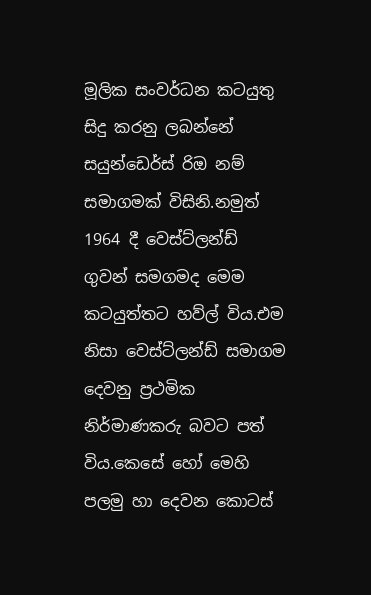මූලික සංවර්ධන කටයුතු සිදු කරනු ලබන්නේ සයුන්ඩෙර්ස් රිඔ නම් සමාගමක් විසිනි.නමුත් 1964 දී වෙස්ට්ලන්ඩ් ගුවන් සමගමද මෙම කටයුත්තට හව්ල් විය.එම නිසා වෙස්ට්ලන්ඩ් සමාගම දෙවනු ප්‍රථමික නිර්මාණකරු බවට පත් විය.කෙසේ හෝ මෙහි පලමු හා දෙවන කොටස්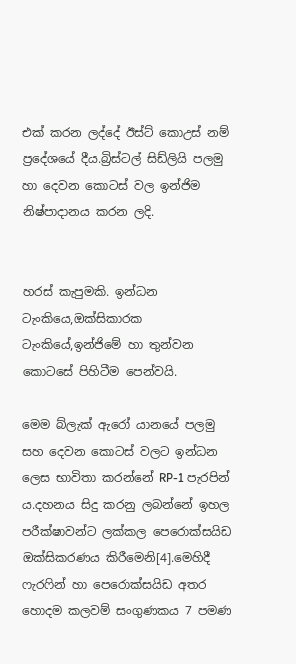එක් කරන ලද්දේ ඊස්ට් කොඋස් නම් ප්‍රදේශයේ දීය.බ්‍රිස්ටල් සිඩ්ලියි පලමු හා දෙවන කොටස් වල ඉන්ජිම නිෂ්පාදානය කරන ලදි.


හරස් කැපුමකි. ඉන්ධන ටැංකියෙ,ඔක්සිකාරක ටැංකියේ,ඉන්ජිමේ හා තුන්වන කොටසේ පිහිටීම පෙන්වයි.

මෙම බ්ලැක් ඇරෝ යානයේ පලමු සහ දෙවන කොටස් වලට ඉන්ධන ලෙස භාවිතා කරන්නේ RP-1 පැරපින් ය.දහනය සිදු කරනු ලබන්නේ ඉහල පරීක්ෂාවන්ට ලක්කල පෙරොක්සයිඩ ඔක්සිකරණය කිරීමෙනි[4].මෙහිදී ෆැරෆින් හා පෙරොක්සයිඩ අතර හොදම කලවම් සංගුණකය 7 පමණ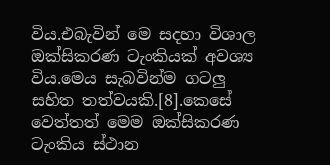විය.එබැවින් මෙ සදහා විශාල ඔක්සිකරණ ටැංකියක් අවශ්‍ය විය.මෙය සැබවින්ම ගටලු සහිත තත්වයකි.[8].කෙසේ වෙත්තත් මෙම ඔක්සිකරණ ටැංකිය ස්ථාන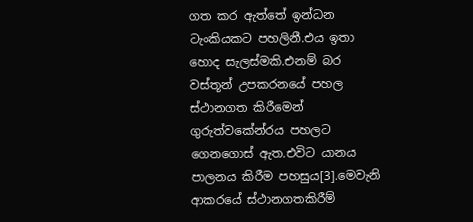ගත කර ඇත්තේ ඉන්ධන ටැංකියකට පහලිනී.එය ඉතා හොද සැලස්මකි.එනම් බර වස්තූන් උපකරනයේ පහල ස්ථානගත කිරීමෙන් ගුරුත්වකේන්රය පහලට ගෙනගොස් ඇත.එවිට යානය පාලනය කිරීම පහසුය[3].මෙවැනි ආකරයේ ස්ථානගතකිරීම්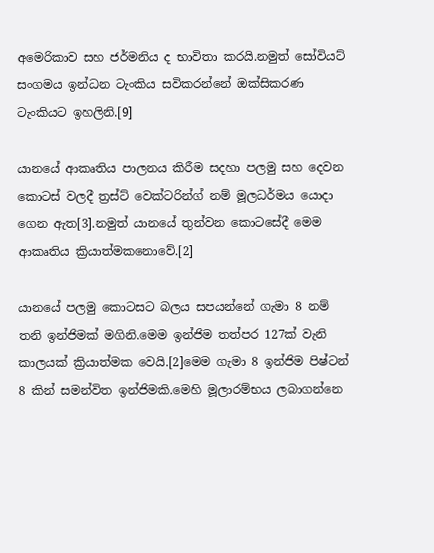අමෙරිකාව සහ ජර්මනිය ද භාවිතා කරයි.නමුත් සෝවියට් සංගමය ඉන්ධන ටැංකිය සවිකරන්නේ ඔක්සිකරණ ටැංකියට ඉහලිනි.[9]

යානයේ ආකෘතිය පාලනය කිරීම සදහා පලමු සහ දෙවන කොටස් වලදී ත්‍රස්ට් වෙක්ටරින්ග් නම් මූලධර්මය යොදා ගෙන ඇත[3].නමුත් යානයේ තුන්වන කොටසේදී මෙම ආකෘතිය ක්‍රියාත්මකනොවේ.[2]

යානයේ පලමු කොටසට බලය සපයන්නේ ගැමා 8 නම් තනි ඉන්ජිමක් මගිනි.මෙම ඉන්ජිම තත්පර 127ක් වැනි කාලයක් ක්‍රියාත්මක වෙයි.[2]මෙම ගැමා 8 ඉන්ජිම පිෂ්ටන් 8 කින් සමන්විත ඉන්ජිමකි.මෙහි මූලාරම්භය ලබාගන්නෙ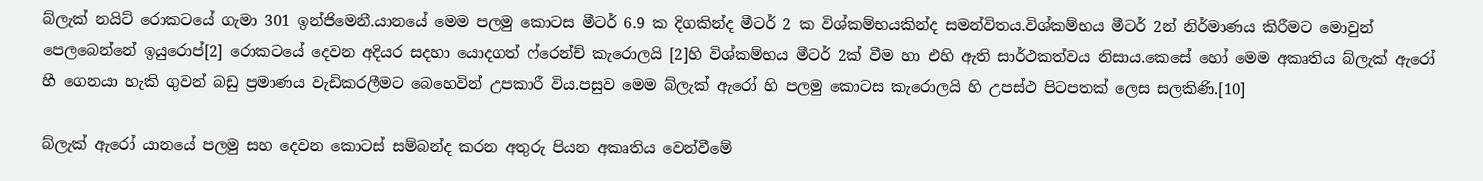බ්ලැක් නයිට් රොකටයේ ගැමා 301 ඉන්ජිමෙනී.යානයේ මෙම පලමු කොටස මීටර් 6.9 ක දිගකින්ද මීටර් 2 ක විශ්කම්භයකින්ද සමන්විතය.විශ්කම්භය මීටර් 2න් නිර්මාණය කිරීමට මොවුන් පෙලබෙන්නේ ඉයුරොප්[2] රොකටයේ දෙවන අදියර සදහා යොදගත් ෆ්රෙන්ච් කැරොලයි [2]හි විශ්කම්භය මීටර් 2ක් වීම හා එහි ඇති සාර්ථකත්වය නිසාය.කෙසේ හෝ මෙම අකෘතිය බ්ලැක් ඇරෝ හී ගෙනයා හැකි ගුවන් බඩු ප්‍රමාණය වැඩිකරලීමට බෙහෙවින් උපකාරී විය.පසුව මෙම බ්ලැක් ඇරෝ හි පලමු කොටස කැරොලයි හි උපස්ථ පිටපතක් ලෙස සලකිණි.[10]

බ්ලැක් ඇරෝ යානයේ පලමු සහ දෙවන කොටස් සම්බන්ද කරන අතුරු පියන අකෘතිය වෙන්වීමේ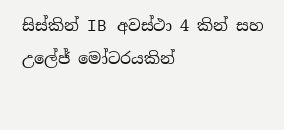සිස්කින් IB අවස්ථා 4 කින් සහ උලේජ් මෝටරයකින්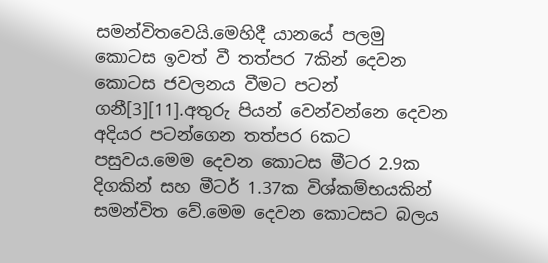සමන්විතවෙයි.මෙහිදී යානයේ පලමු කොටස ඉවත් වී තත්පර 7කින් දෙවන කොටස ජවලනය වීමට පටන් ගනී[3][11].අතුරු පියන් වෙන්වන්නෙ දෙවන අදියර පටන්ගෙන තත්පර 6කට පසුවය.මෙම දෙවන කොටස මීටර 2.9ක දිගකින් සහ මීටර් 1.37ක විශ්කම්භයකින් සමන්විත වේ.මෙම දෙවන කොටසට බලය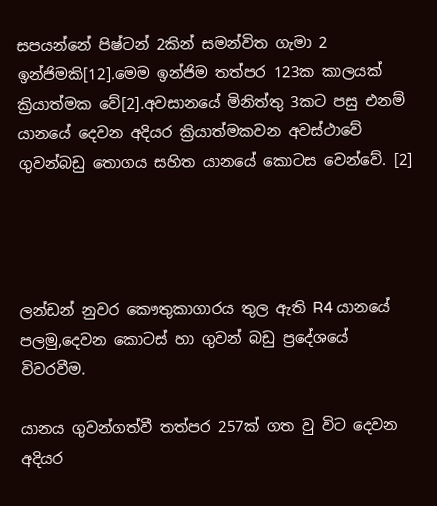සපයන්නේ පිෂ්ටන් 2කින් සමන්විත ගැමා 2 ඉන්ජිමකි[12].මෙම ඉන්ජිම තත්පර 123ක කාලයක් ක්‍රියාත්මක වේ[2].අවසානයේ මිනිත්තු 3කට පසු එනම් යානයේ දෙවන අදියර ක්‍රියාත්මකවන අවස්ථාවේ ගුවන්බඩු තොගය සහිත යානයේ කොටස වෙන්වේ. [2]




ලන්ඩන් නුවර කෞතුකාගාරය තුල ඇති R4 යානයේ පලමු,දෙවන කොටස් හා ගුවන් බඩු ප්‍රදේශයේ විවරවීම.

යානය ගුවන්ගත්වී තත්පර 257ක් ගත වු විට දෙවන අදියර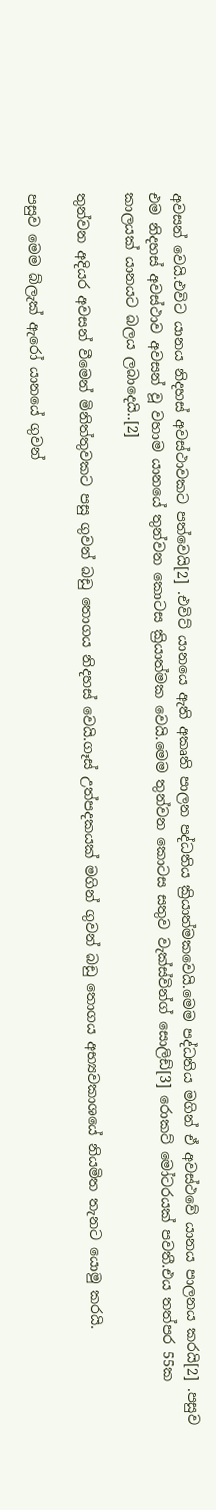අවසන් වෙයි.එවිට යානය නිදහස් අවස්ථාවකට පත්වෙයි[2] .එවිට් යානයෙ ඇති අකෘති පාලන පද්ධතිය ක්‍රියාත්මකවෙයි.මෙම පද්ධතිය මගින් ඒ අවස්ථවේ යානය පාලනය කරයි[2] .පසුව එම නිදහස් අවස්ථාව අවසන් වූ වහාම යානයේ තුන්වන කොටස ක්‍රියාත්මක වෙයි.මෙම තුන්වන කොටස සතුව වැක්ස්වින්ග් සොලිඩ්[3] රොකට් මෝටරයක් පවතී.එය තත්පර 55ක කාලයක් යානයට බලය ලබාදෙයි..[2]

තුන්වන අදියර අවසන් වීමෙන් මිනිත්තුවකට පසු ගුවන් බඩු තොගය නිදහස් වෙයි.ගෑස් උත්පදකයක් මගින් ගුවන් බඩු තොගය අභ්‍යවකාශයේ නියමිත තැනට යොමු කරයි.

පසුව මෙම බ්ලැක් ඇරෝ යානයේ ගුවන්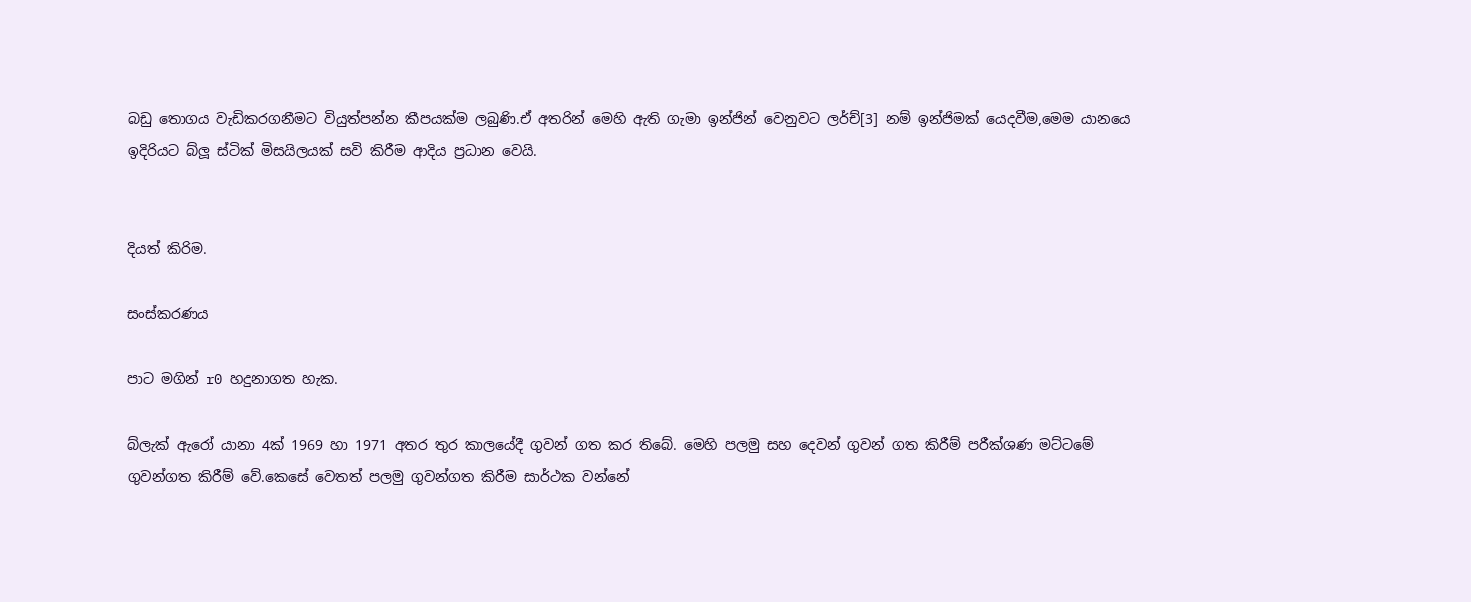බඩු තොගය වැඩිකරගනීමට වියුත්පන්න කීපයක්ම ලබුණි.ඒ අතරින් මෙහි ඇති ගැමා ඉන්ජින් වෙනුවට ලර්ච්[3] නම් ඉන්ජිමක් යෙදවීම,මෙම යානයෙ ඉදිරියට බ්ලූ ස්ටික් මිසයිලයක් සවි කිරීම ආදිය ප්‍රධාන වෙයි.


දියත් කිරිම.

සංස්කරණය

පාට මගින් r0 හදුනාගත හැක.

බ්ලැක් ඇරෝ යානා 4ක් 1969 හා 1971 අතර තුර කාලයේදී ගුවන් ගත කර තිබේ. මෙහි පලමු සහ දෙවන් ගුවන් ගත කිරීම් පරීක්ශණ මට්ටමේ ගුවන්ගත කිරීම් වේ.කෙසේ වෙතත් පලමු ගුවන්ගත කිරීම සාර්ථක වන්නේ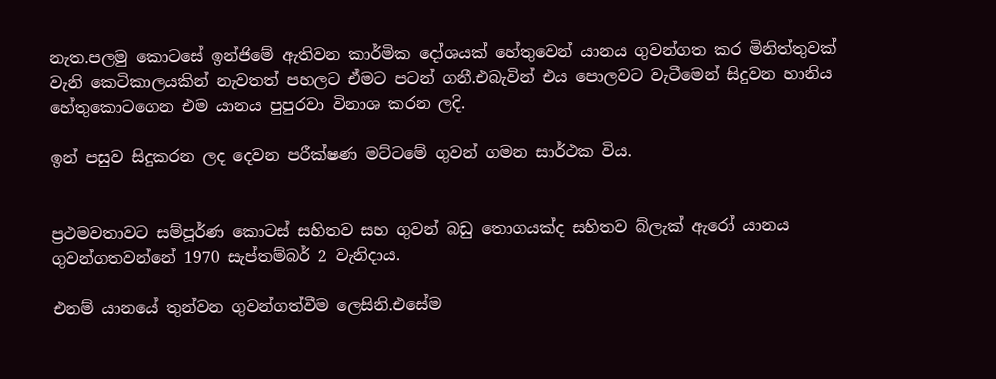නැත.පලමු කොටසේ ඉන්ජිමේ ඇතිවන කාර්මික දෝශයක් හේතුවෙන් යානය ගුවන්ගත කර මිනිත්තුවක් වැනි කෙටිකාලයකින් නැවතත් පහලට ඒමට පටන් ගනී.එබැවින් එය පොලවට වැටීමෙන් සිදුවන හානිය හේතුකොටගෙන එම යානය පුපුරවා විනාශ කරන ලදි.

ඉන් පසුව සිදුකරන ලද දෙවන පරීක්ෂණ මට්ටමේ ගුවන් ගමන සාර්ථක විය.


ප්‍රථමවතාවට සම්පූර්ණ කොටස් සහිතව සහ ගුවන් බඩු තොගයක්ද සහිතව බ්ලැක් ඇරෝ යානය ගුවන්ගතවන්නේ 1970 සැප්තම්බර් 2 වැනිදාය.

එනම් යානයේ තුන්වන ගුවන්ගත්වීම ලෙසිනි.එසේම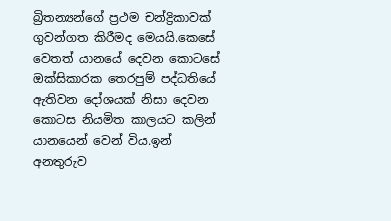බ්‍රිතන්‍යන්ගේ ප්‍රථම චන්ද්‍රිකාවක් ගුවන්ගත කිරීමද මෙයයි.කෙසේ වෙතත් යානයේ දෙවන කොටසේ ඔක්සිකාරක තෙරපුම් පද්ධතියේ ඇතිවන දෝශයක් නිසා දෙවන කොටස නියමිත කාලයට කලින් යානයෙන් වෙන් විය.ඉන් අනතුරුව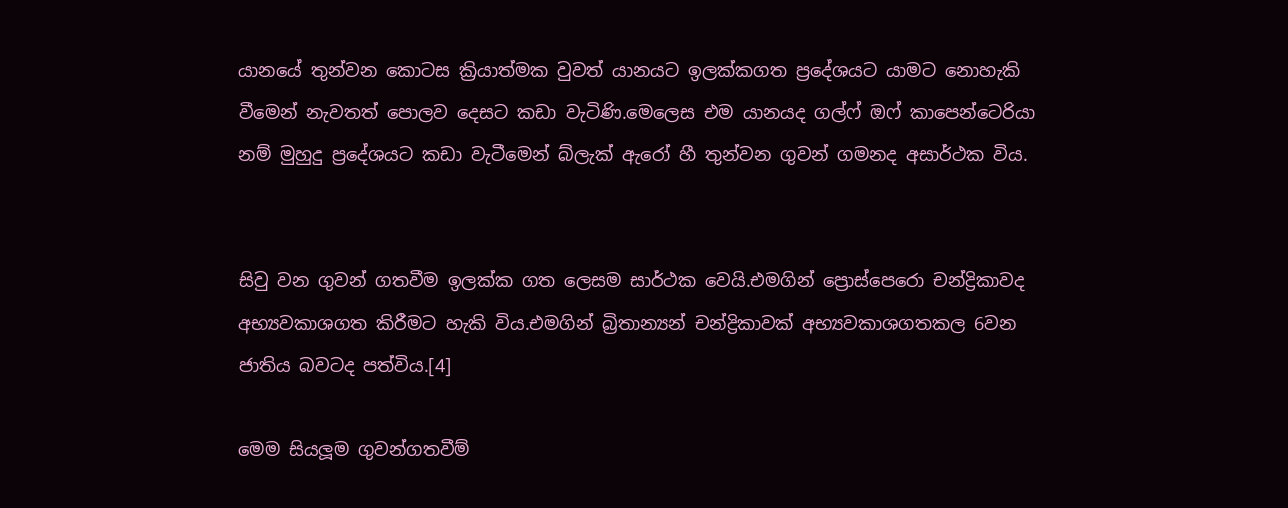යානයේ තුන්වන කොටස ක්‍රියාත්මක වුවත් යානයට ඉලක්කගත ප්‍රදේශයට යාමට නොහැකි වීමෙන් නැවතත් පොලව දෙසට කඩා වැටිණි.මෙලෙස එම යානයද ගල්ෆ් ඔෆ් කාපෙන්ටෙරියා නම් මුහුදු ප්‍රදේශයට කඩා වැටීමෙන් බ්ලැක් ඇරෝ හී තුන්වන ගුවන් ගමනද අසාර්ථක විය.


සිවු වන ගුවන් ගතවීම ඉලක්ක ගත ලෙසම සාර්ථක වෙයි.එමගින් ප්‍රොස්පෙරො චන්ද්‍රිකාවද අභ්‍යවකාශගත කිරීමට හැකි විය.එමගින් බ්‍රිතාන්‍යන් චන්ද්‍රිකාවක් අභ්‍යවකාශගතකල 6වන ජාතිය බවටද පත්විය.[4]

මෙම සියලූම ගුවන්ගතවීම්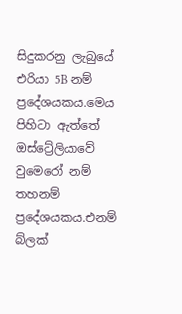සිදුකරනු ලැබුයේ එරියා 5B නම් ප්‍රදේශයකය.මෙය පිහිටා ඇත්තේ ඔස්ට්‍රේලියාවේ වුමෙරෝ නම් තහනම් ප්‍රදේශයකය.එනම් බ්ලක්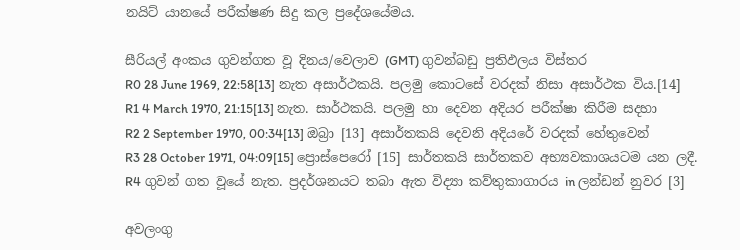නයිට් යානයේ පරීක්ෂණ සිදු කල ප්‍රදේශයේමය.

සීරියල් අංකය ගුවන්ගත වූ දිනය/වෙලාව (GMT) ගුවන්බඩු ප්‍රතිඵලය විස්තර
R0 28 June 1969, 22:58[13] නැත අසාර්ථකයි. පලමු කොටසේ වරදක් නිසා අසාර්ථක විය.[14]
R1 4 March 1970, 21:15[13] නැත. සාර්ථකයි. පලමු හා දෙවන අදියර පරීක්ෂා කිරීම සදහා
R2 2 September 1970, 00:34[13] ඔබ්‍රා [13] අසාර්තකයි දෙවනි අදියරේ වරදක් හේතුවෙන්
R3 28 October 1971, 04:09[15] ප්‍රොස්පෙරෝ [15] සාර්තකයි සාර්තකව අභ්‍යවකාශයටම යන ලදී.
R4 ගුවන් ගත වූයේ නැත. ප්‍රදර්ශනයට තබා ඇත විද්‍යා කව්තුකාගාරය in ලන්ඩන් නුවර [3]

අවලංගු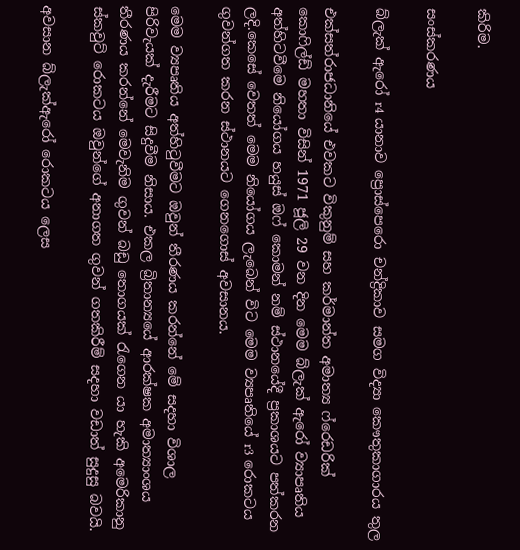කිරිම.

සංස්කරණය

බ්ලැක් ඇරෝ r4 යානාව ප්‍රොස්පෙරො චන්ද්‍රිකාව සමග විද්‍යා කෞතුකාගාරය තුල

එක්සත්රාජධානියේ එවකට විකුනුම් සහ කර්මාන්ත අමාත්‍ය ෆ්රෙඩරික් කොෆිල්ඩ් මහතා විසින් 1971 ජූලි 29 වන දින මෙම බ්ලැක් ඇරෝ ව්‍යාපෘතිය අත්හිටවීමෙ නියෝගය හයුස් ඔෆ් කොමන් නම් ස්ථානයේදී ප්‍රකාශයට පත්කරන ලදි.කෙසේ වෙතත් මෙම නියෝගය ලැබෙන් විට මෙම ව්‍යපෘතියේ r3 රොකටය ගුවන්ගත කරන ස්ථානයට ගෙනගොස් අවසානය.

මෙම ව්‍යපෘතිය අත්හිටුවීමට ඔවුන් තීරණය කරන්නේ මේ සදහා විශාල පිරිවැයක් දැරීමට සිදුවීම නිසාය. එකල බ්‍රිතාන්‍යයේ ආරක්ෂක අමාත්‍යාංශය තීරණය කරන්නේ මෙවැනිම ගුවන් බඩු තොගයක් රැගෙන යා හැකි අමෙරිකානු ස්කවුට් රොකටය ඔවුන්ගේ අනාගත ගුවන් ගතකිරීම් සදහා වඩාත් සුදුසු බවයි.

අවසාන බ්ලැක්ඇරෝ රොකටය ලෙස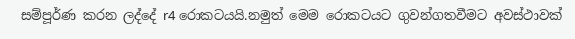සම්පූර්ණ කරන ලද්දේ r4 රොකටයයි.නමුත් මෙම රොකටයට ගුවන්ගතවීමට අවස්ථාවක්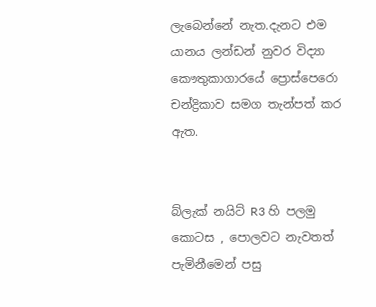ලැබෙන්නේ නැත.දැනට එම යානය ලන්ඩන් නුවර විද්‍යා කෞතුකාගාරයේ ප්‍රොස්පෙරො චන්ද්‍රිකාව සමග තැන්පත් කර ඇත.


බ්ලැක් නයිට් R3 හි පලමු කොටස , පොලවට නැවතත් පැමිනීමෙන් පසු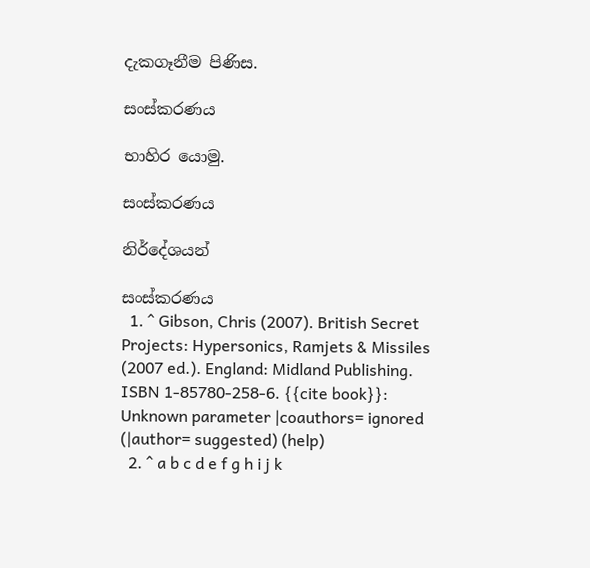දැකගෑනීම පිණිස.

සංස්කරණය

භාහිර යොමු.

සංස්කරණය

නිර්දේශයන්

සංස්කරණය
  1. ^ Gibson, Chris (2007). British Secret Projects: Hypersonics, Ramjets & Missiles (2007 ed.). England: Midland Publishing. ISBN 1-85780-258-6. {{cite book}}: Unknown parameter |coauthors= ignored (|author= suggested) (help)
  2. ^ a b c d e f g h i j k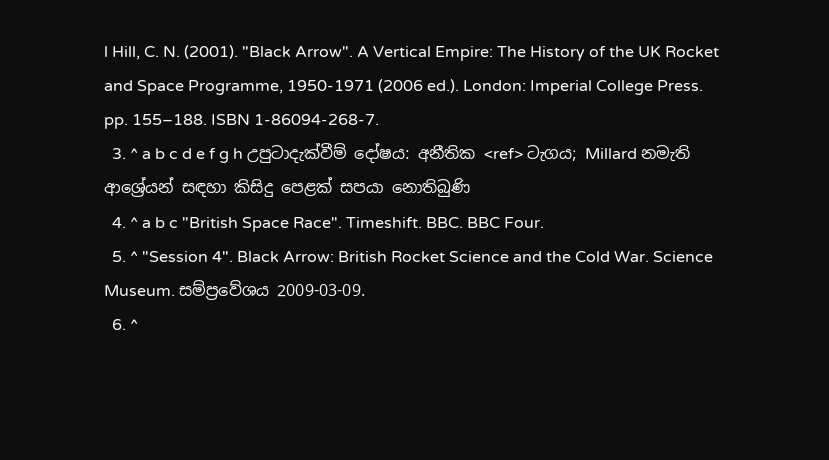l Hill, C. N. (2001). "Black Arrow". A Vertical Empire: The History of the UK Rocket and Space Programme, 1950-1971 (2006 ed.). London: Imperial College Press. pp. 155–188. ISBN 1-86094-268-7.
  3. ^ a b c d e f g h උපුටාදැක්වීම් දෝෂය: අනීතික <ref> ටැගය; Millard නමැති ආශ්‍රේයන් සඳහා කිසිදු පෙළක් සපයා නොතිබුණි
  4. ^ a b c "British Space Race". Timeshift. BBC. BBC Four.
  5. ^ "Session 4". Black Arrow: British Rocket Science and the Cold War. Science Museum. සම්ප්‍රවේශය 2009-03-09.
  6. ^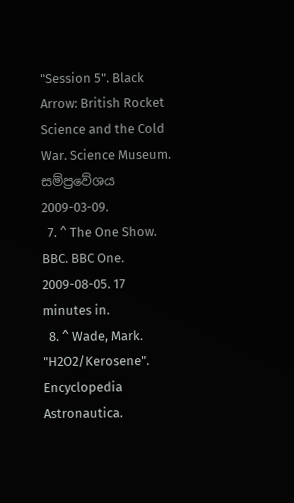"Session 5". Black Arrow: British Rocket Science and the Cold War. Science Museum. සම්ප්‍රවේශය 2009-03-09.
  7. ^ The One Show. BBC. BBC One. 2009-08-05. 17 minutes in.
  8. ^ Wade, Mark. "H2O2/Kerosene". Encyclopedia Astronautica.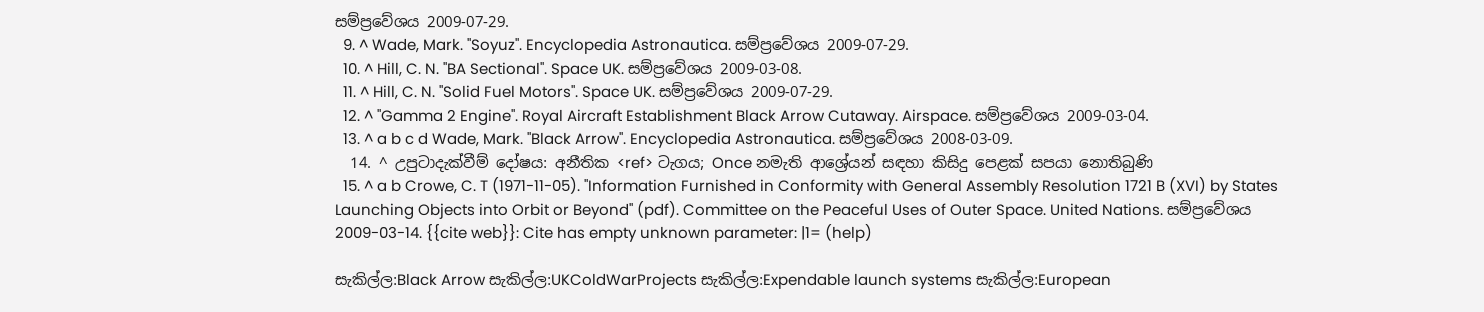සම්ප්‍රවේශය 2009-07-29.
  9. ^ Wade, Mark. "Soyuz". Encyclopedia Astronautica. සම්ප්‍රවේශය 2009-07-29.
  10. ^ Hill, C. N. "BA Sectional". Space UK. සම්ප්‍රවේශය 2009-03-08.
  11. ^ Hill, C. N. "Solid Fuel Motors". Space UK. සම්ප්‍රවේශය 2009-07-29.
  12. ^ "Gamma 2 Engine". Royal Aircraft Establishment Black Arrow Cutaway. Airspace. සම්ප්‍රවේශය 2009-03-04.
  13. ^ a b c d Wade, Mark. "Black Arrow". Encyclopedia Astronautica. සම්ප්‍රවේශය 2008-03-09.
  14. ^ උපුටාදැක්වීම් දෝෂය: අනීතික <ref> ටැගය; Once නමැති ආශ්‍රේයන් සඳහා කිසිදු පෙළක් සපයා නොතිබුණි
  15. ^ a b Crowe, C. T (1971-11-05). "Information Furnished in Conformity with General Assembly Resolution 1721 B (XVI) by States Launching Objects into Orbit or Beyond" (pdf). Committee on the Peaceful Uses of Outer Space. United Nations. සම්ප්‍රවේශය 2009-03-14. {{cite web}}: Cite has empty unknown parameter: |1= (help)

සැකිල්ල:Black Arrow සැකිල්ල:UKColdWarProjects සැකිල්ල:Expendable launch systems සැකිල්ල:European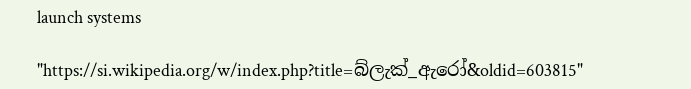launch systems

"https://si.wikipedia.org/w/index.php?title=බ්ලැක්_ඇරෝ&oldid=603815"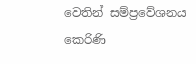වෙතින් සම්ප්‍රවේශනය කෙරිණි